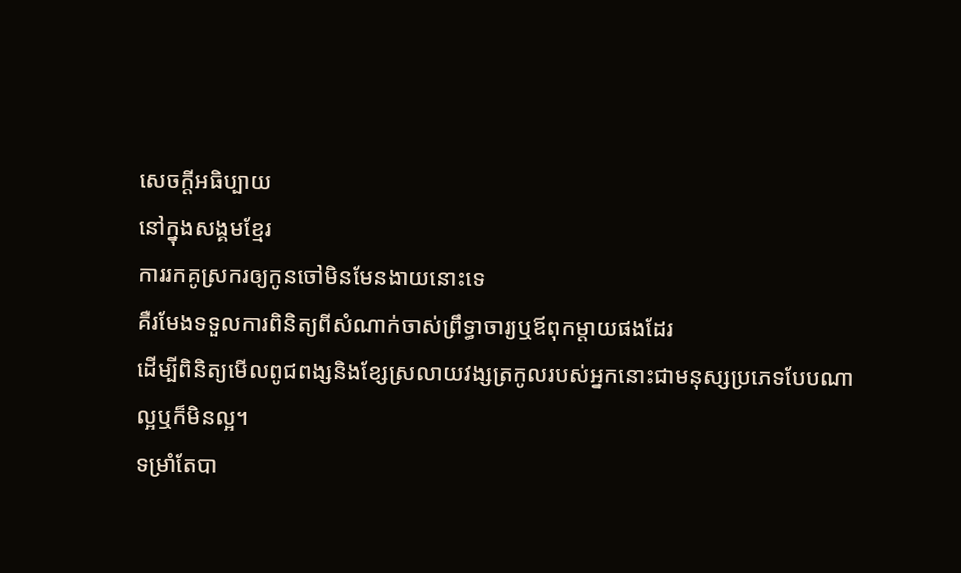សេចក្ដីអធិប្បាយ
នៅក្នុងសង្គមខ្មែរ
ការរកគូស្រករឲ្យកូនចៅមិនមែនងាយនោះទេ
គឺរមែងទទួលការពិនិត្យពីសំណាក់ចាស់ព្រឹទ្ធាចារ្យឬឪពុកម្ដាយផងដែរ
ដើម្បីពិនិត្យមើលពូជពង្សនិងខ្សែស្រលាយវង្សត្រកូលរបស់អ្នកនោះជាមនុស្សប្រភេទបែបណា
ល្អឬក៏មិនល្អ។
ទម្រាំតែបា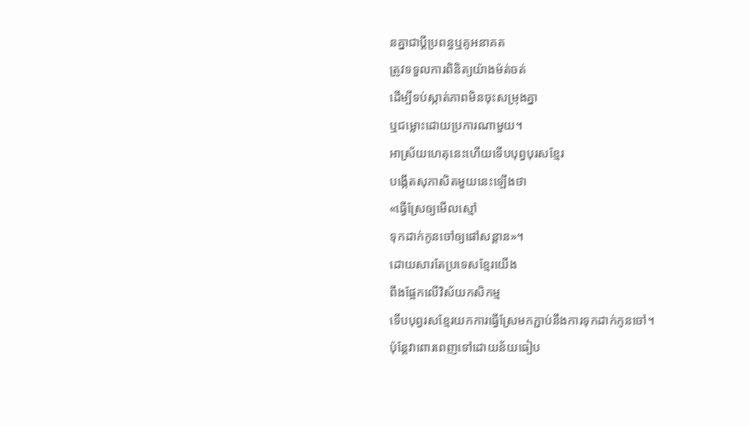នគ្នាជាប្ដីប្រពន្ធឬគូអនាគត
ត្រូវទទួលការពិនិត្យយ៉ាងម៉ត់ចត់
ដើម្បីទប់ស្កាត់ភាពមិនចុះសម្រុងគ្នា
ឬជម្លោះដោយប្រការណាមួយ។
អាស្រ័យហេតុនេះហើយទើបបុព្វបុរសខ្មែរ
បង្កើតសុភាសិតមួយនេះឡើងថា
«ធ្វើស្រែឲ្យមើលស្មៅ
ទុកដាក់កូនចៅឲ្យផៅសន្ដាន»។
ដោយសារតែប្រទេសខ្មែរយើង
ពឹងផ្អែកលើវិស័យកសិកម្ម
ទើបបុព្វរសខ្មែរយកការធ្វើស្រែមកភ្ជាប់នឹងការទុកដាក់កូនចៅ។
ប៉ុន្តែវាពោរពេញទៅដោយន័យធៀប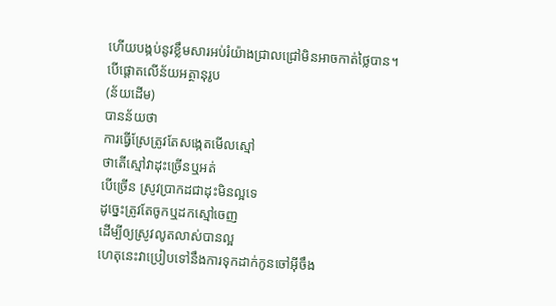ហើយបង្កប់នូវខ្លឹមសារអប់រំយ៉ាងជ្រាលជ្រៅមិនអាចកាត់ថ្លៃបាន។
បើផ្ដោតលើន័យអត្ថានុរូប
(ន័យដើម)
បានន័យថា
ការធ្វើស្រែត្រូវតែសង្កេតមើលស្មៅ
ថាតើស្មៅវាដុះច្រើនឬអត់
បើច្រើន ស្រូវប្រាកដជាដុះមិនល្អទេ
ដូច្នេះត្រូវតែចូកឬដកស្មៅចេញ
ដើម្បីឲ្យស្រូវលូតលាស់បានល្អ
ហេតុនេះវាប្រៀបទៅនឹងការទុកដាក់កូនចៅអ៊ីចឹង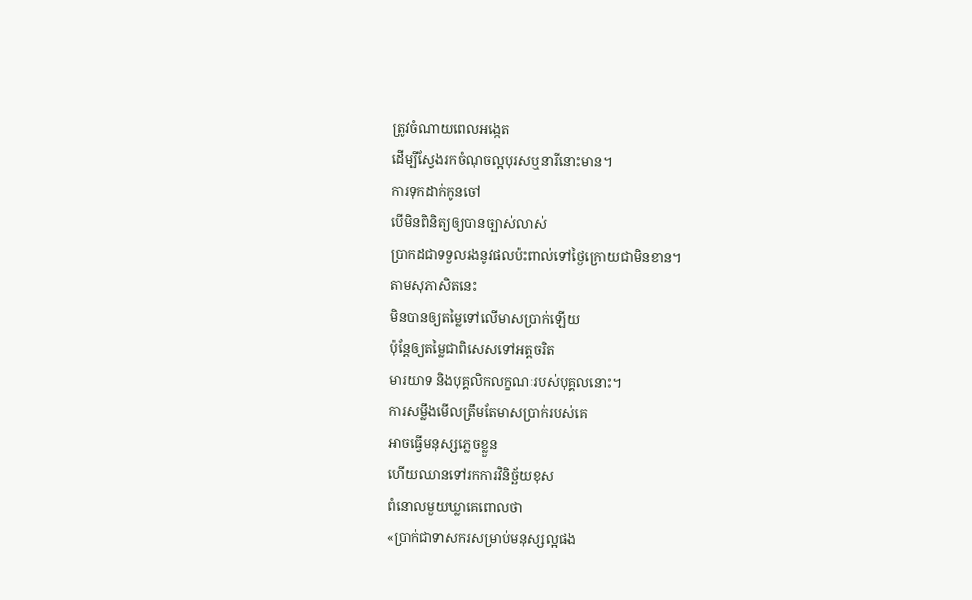ត្រូវចំណាយពេលអង្កេត
ដើម្បីស្វែងរកចំណុចល្អបុរសឬនារីនោះមាន។
ការទុកដាក់កូនចៅ
បើមិនពិនិត្យឲ្យបានច្បាស់លាស់
ប្រាកដជាទទួលរងនូវផលប៉ះពាល់ទៅថ្ងៃក្រោយជាមិនខាន។
តាមសុភាសិតនេះ
មិនបានឲ្យតម្លៃទៅលើមាសប្រាក់ឡើយ
ប៉ុន្តែឲ្យតម្លៃជាពិសេសទៅអត្តចរិត
មារយាទ និងបុគ្គលិកលក្ខណៈរបស់បុគ្គលនោះ។
ការសម្លឹងមើលត្រឹមតែមាសប្រាក់របស់គេ
អាចធ្វើមនុស្សភ្លេចខ្លួន
ហើយឈានទៅរកការវិនិច្ឆ័យខុស
ពំនោលមួយឃ្លាគេពោលថា
«ប្រាក់ជាទាសករសម្រាប់មនុស្សល្អផង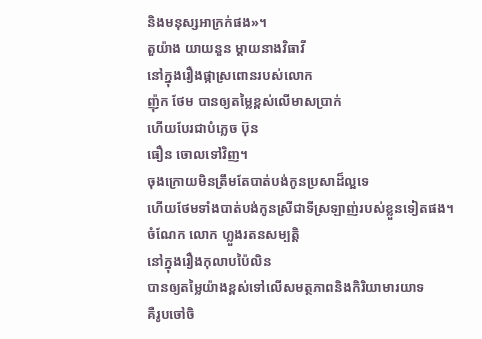និងមនុស្សអាក្រក់ផង»។
តួយ៉ាង យាយនួន ម្ដាយនាងវិធាវី
នៅក្នុងរឿងផ្កាស្រពោនរបស់លោក
ញ៉ុក ថែម បានឲ្យតម្លៃខ្ពស់លើមាសប្រាក់
ហើយបែរជាបំភ្លេច ប៊ុន
ធឿន ចោលទៅវិញ។
ចុងក្រោយមិនត្រឹមតែបាត់បង់កូនប្រសាដ៏ល្អទេ
ហើយថែមទាំងបាត់បង់កូនស្រីជាទីស្រឡាញ់របស់ខ្លួនទៀតផង។
ចំណែក លោក ហ្លួងរតនសម្បត្តិ
នៅក្នុងរឿងកុលាបប៉ៃលិន
បានឲ្យតម្លៃយ៉ាងខ្ពស់ទៅលើសមត្ថភាពនិងកិរិយាមារយាទ
គឺរូបចៅចិ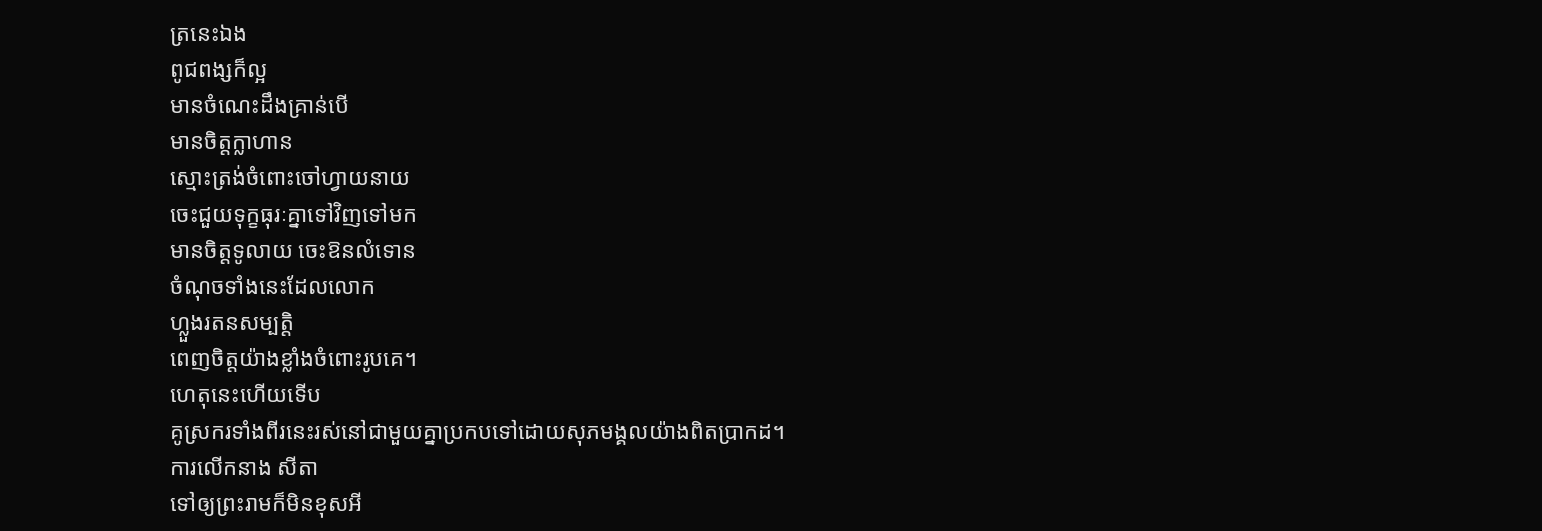ត្រនេះឯង
ពូជពង្សក៏ល្អ
មានចំណេះដឹងគ្រាន់បើ
មានចិត្តក្លាហាន
ស្មោះត្រង់ចំពោះចៅហ្វាយនាយ
ចេះជួយទុក្ខធុរៈគ្នាទៅវិញទៅមក
មានចិត្តទូលាយ ចេះឱនលំទោន
ចំណុចទាំងនេះដែលលោក
ហ្លួងរតនសម្បត្តិ
ពេញចិត្តយ៉ាងខ្លាំងចំពោះរូបគេ។
ហេតុនេះហើយទើប
គូស្រករទាំងពីរនេះរស់នៅជាមួយគ្នាប្រកបទៅដោយសុភមង្គលយ៉ាងពិតប្រាកដ។
ការលើកនាង សីតា
ទៅឲ្យព្រះរាមក៏មិនខុសអី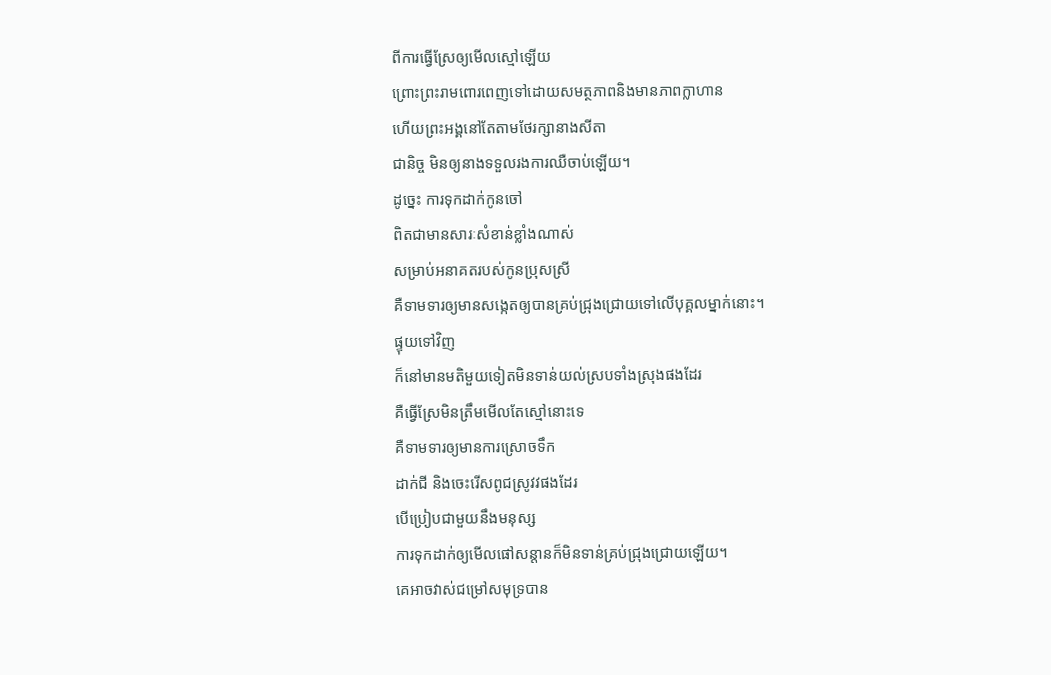ពីការធ្វើស្រែឲ្យមើលស្មៅឡើយ
ព្រោះព្រះរាមពោរពេញទៅដោយសមត្ថភាពនិងមានភាពក្លាហាន
ហើយព្រះអង្គនៅតែតាមថែរក្សានាងសីតា
ជានិច្ច មិនឲ្យនាងទទួលរងការឈឺចាប់ឡើយ។
ដូច្នេះ ការទុកដាក់កូនចៅ
ពិតជាមានសារៈសំខាន់ខ្លាំងណាស់
សម្រាប់អនាគតរបស់កូនប្រុសស្រី
គឺទាមទារឲ្យមានសង្កេតឲ្យបានគ្រប់ជ្រុងជ្រោយទៅលើបុគ្គលម្នាក់នោះ។
ផ្ទុយទៅវិញ
ក៏នៅមានមតិមួយទៀតមិនទាន់យល់ស្របទាំងស្រុងផងដែរ
គឺធ្វើស្រែមិនត្រឹមមើលតែស្មៅនោះទេ
គឺទាមទារឲ្យមានការស្រោចទឹក
ដាក់ជី និងចេះរើសពូជស្រូវវផងដែរ
បើប្រៀបជាមួយនឹងមនុស្ស
ការទុកដាក់ឲ្យមើលផៅសន្ដានក៏មិនទាន់គ្រប់ជ្រុងជ្រោយឡើយ។
គេអាចវាស់ជម្រៅសមុទ្របាន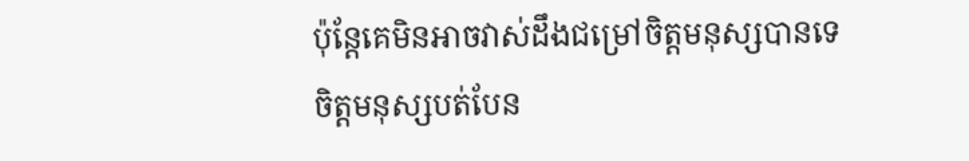ប៉ុន្តែគេមិនអាចវាស់ដឹងជម្រៅចិត្តមនុស្សបានទេ
ចិត្តមនុស្សបត់បែន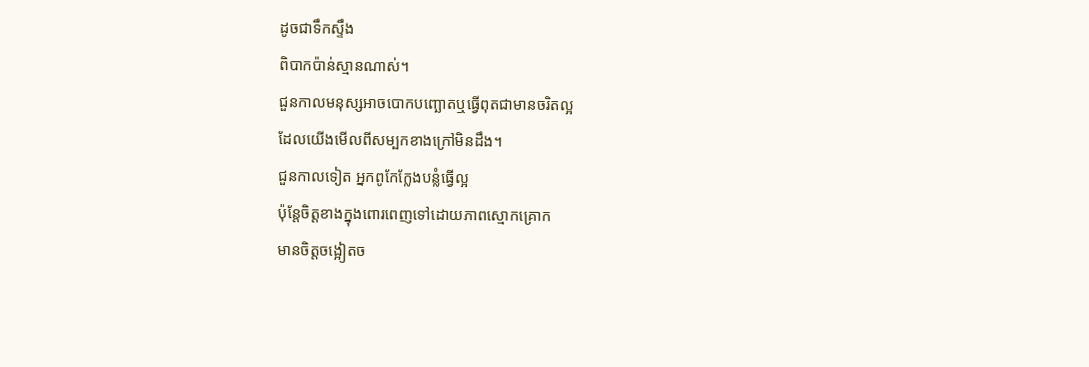ដូចជាទឹកស្ទឹង
ពិបាកប៉ាន់ស្មានណាស់។
ជួនកាលមនុស្សអាចបោកបញ្ឆោតឬធ្វើពុតជាមានចរិតល្អ
ដែលយើងមើលពីសម្បកខាងក្រៅមិនដឹង។
ជួនកាលទៀត អ្នកពូកែក្លែងបន្លំធ្វើល្អ
ប៉ុន្តែចិត្តខាងក្នុងពោរពេញទៅដោយភាពស្មោកគ្រោក
មានចិត្តចង្អៀតច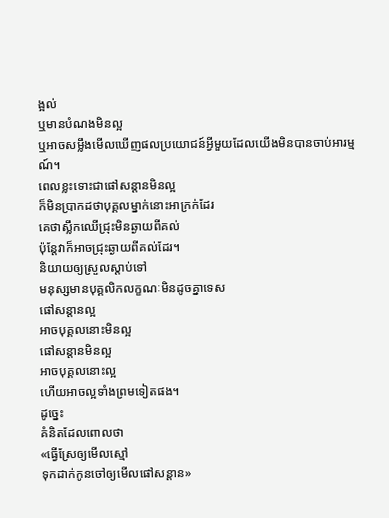ង្អល់
ឬមានបំណងមិនល្អ
ឬអាចសម្លឹងមើលឃើញផលប្រយោជន៍អ្វីមួយដែលយើងមិនបានចាប់អារម្មណ៍។
ពេលខ្លះទោះជាផៅសន្ដានមិនល្អ
ក៏មិនប្រាកដថាបុគ្គលម្នាក់នោះអាក្រក់ដែរ
គេថាស្លឹកឈើជ្រុះមិនឆ្ងាយពីគល់
ប៉ុន្តែវាក៏អាចជ្រុះឆ្ងាយពីគល់ដែរ។
និយាយឲ្យស្រួលស្ដាប់ទៅ
មនុស្សមានបុគ្គលិកលក្ខណៈមិនដូចគ្នាទេស
ផៅសន្ដានល្អ
អាចបុគ្គលនោះមិនល្អ
ផៅសន្ដានមិនល្អ
អាចបុគ្គលនោះល្អ
ហើយអាចល្អទាំងព្រមទៀតផង។
ដូច្នេះ
គំនិតដែលពោលថា
«ធ្វើស្រែឲ្យមើលស្មៅ
ទុកដាក់កូនចៅឲ្យមើលផៅសន្តាន»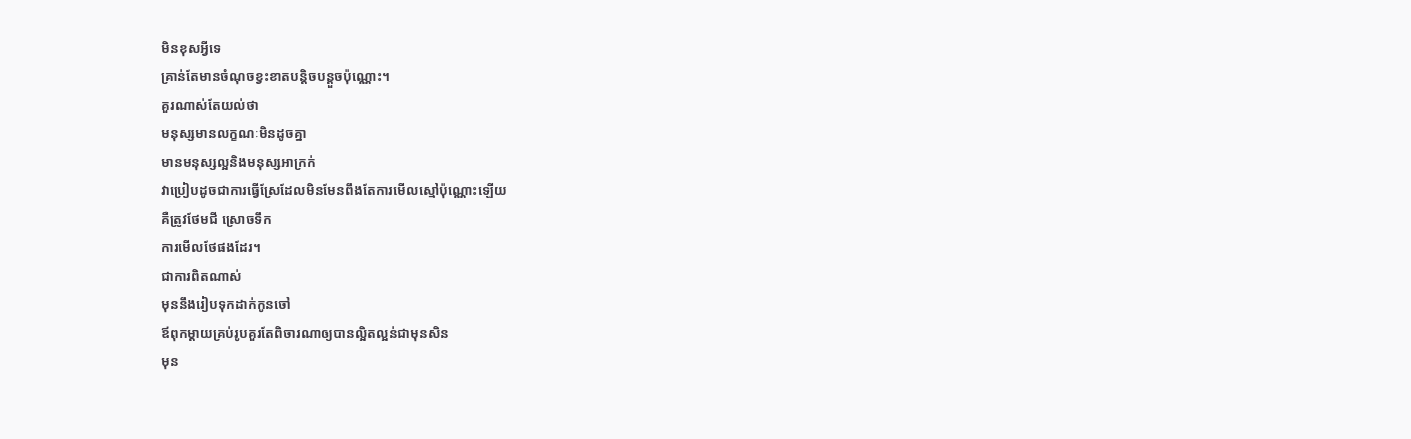មិនខុសអ្វីទេ
គ្រាន់តែមានចំណុចខ្វះខាតបន្តិចបន្តួចប៉ុណ្ណោះ។
គួរណាស់តែយល់ថា
មនុស្សមានលក្ខណៈមិនដូចគ្នា
មានមនុស្សល្អនិងមនុស្សអាក្រក់
វាប្រៀបដូចជាការធ្វើស្រែដែលមិនមែនពឹងតែការមើលស្មៅប៉ុណ្ណោះឡើយ
គឺត្រូវថែមជី ស្រោចទឹក
ការមើលថែផងដែរ។
ជាការពិតណាស់
មុននឹងរៀបទុកដាក់កូនចៅ
ឪពុកម្ដាយគ្រប់រូបគួរតែពិចារណាឲ្យបានល្អិតល្អន់ជាមុនសិន
មុន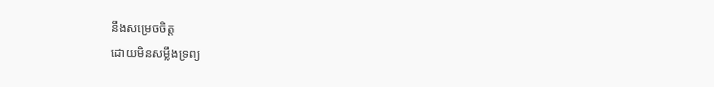នឹងសម្រេចចិត្ត
ដោយមិនសម្លឹងទ្រព្យ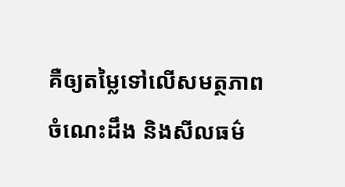គឺឲ្យតម្លៃទៅលើសមត្ថភាព
ចំណេះដឹង និងសីលធម៌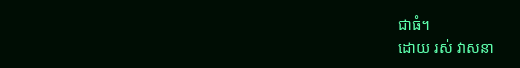ជាធំ។
ដោយ រស់ វាសនា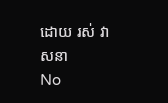ដោយ រស់ វាសនា
No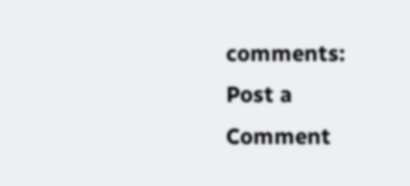comments:
Post a Comment